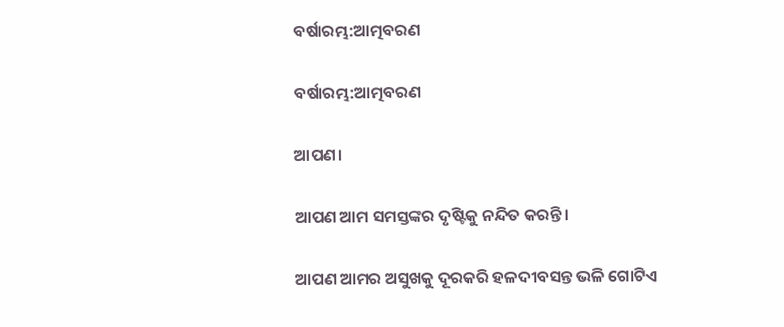ବର୍ଷାରମ୍ଭ:ଆତ୍ମବରଣ

ବର୍ଷାରମ୍ଭ:ଆତ୍ମବରଣ

ଆପଣ।

ଆପଣ ଆମ ସମସ୍ତଙ୍କର ଦୃଷ୍ଟିକୁ ନନ୍ଦିତ କରନ୍ତି।

ଆପଣ ଆମର ଅସୁଖକୁ ଦୂରକରି ହଳଦୀବସନ୍ତ ଭଳି ଗୋଟିଏ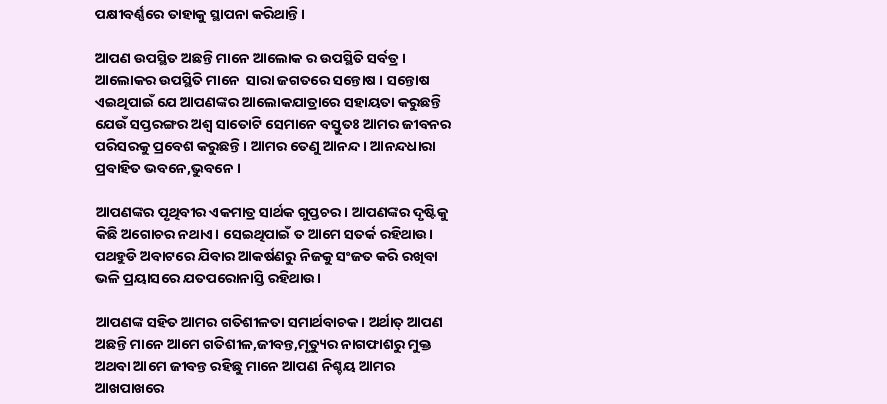ପକ୍ଷୀବର୍ଣ୍ଣରେ ତାହାକୁ ସ୍ଥାପନା କରିଥାନ୍ତି।

ଆପଣ ଉପସ୍ଥିତ ଅଛନ୍ତି ମାନେ ଆଲୋକ ର ଉପସ୍ଥିତି ସର୍ବତ୍ର । ଆଲୋକର ଉପସ୍ଥିତି ମାନେ  ସାରା ଜଗତରେ ସନ୍ତୋଷ । ସନ୍ତୋଷ ଏଇଥିପାଇଁ ଯେ ଆପଣଙ୍କର ଆଲୋକଯାତ୍ରାରେ ସହାୟତା କରୁଛନ୍ତି ଯେଉଁ ସପ୍ତରଙ୍ଗର ଅଶ୍ୱ ସାତୋଟି ସେମାନେ ବସ୍ତୁତଃ ଆମର ଜୀବନର ପରିସରକୁ ପ୍ରବେଶ କରୁଛନ୍ତି। ଆମର ତେଣୁ ଆନନ୍ଦ। ଆନନ୍ଦଧାରା  ପ୍ରବାହିତ ଭବନେ,ଭୁବନେ ।

ଆପଣଙ୍କର ପୃଥିବୀର ଏକମାତ୍ର ସାର୍ଥକ ଗୁପ୍ତଚର। ଆପଣଙ୍କର ଦୃଷ୍ଟିକୁ କିଛି ଅଗୋଚର ନଥାଏ। ସେଇଥିପାଇଁ ତ ଆମେ ସତର୍କ ରହିଥାଉ। ପଥହୁଡି ଅବାଟରେ ଯିବାର ଆକର୍ଷଣରୁ ନିଜକୁ ସଂଜତ କରି ରଖିବା ଭଳି ପ୍ରୟାସରେ ଯତପରୋନାସ୍ତି ରହିଥାଉ।

ଆପଣଙ୍କ ସହିତ ଆମର ଗତିଶୀଳତା ସମାର୍ଥବାଚକ। ଅର୍ଥାତ୍ ଆପଣ ଅଛନ୍ତି ମାନେ ଆମେ ଗତିଶୀଳ,ଜୀବନ୍ତ,ମୃତ୍ୟୁର ନାଗଫାଶରୁ ମୁକ୍ତ ଅଥବା ଆମେ ଜୀବନ୍ତ ରହିଛୁ ମାନେ ଆପଣ ନିଶ୍ଚୟ ଆମର ଆଖପାଖରେ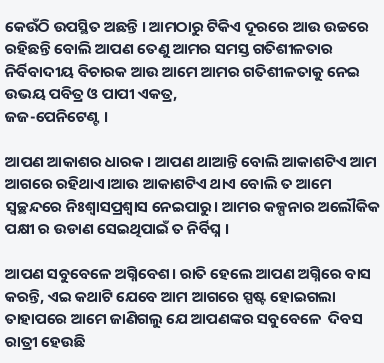କେଉଁଠି ଉପସ୍ଥିତ ଅଛନ୍ତି । ଆମଠାରୁ ଟିକିଏ ଦୂରରେ ଆଉ ଉଚ୍ଚରେ ରହିଛନ୍ତି ବୋଲି ଆପଣ ତେଣୁ ଆମର ସମସ୍ତ ଗତିଶୀଳତାର ନିର୍ବିବାଦୀୟ ବିଚାରକ ଆଉ ଆମେ ଆମର ଗତିଶୀଳତାକୁ ନେଇ ଉଭୟ ପବିତ୍ର ଓ ପାପୀ ଏକତ୍ର,
ଜଜ-ପେନିଟେଣ୍ଟ ।

ଆପଣ ଆକାଶର ଧାରକ। ଆପଣ ଥାଆନ୍ତି ବୋଲି ଆକାଶଟିଏ ଆମ ଆଗରେ ରହିଥାଏ।ଆଉ ଆକାଶଟିଏ ଥାଏ ବୋଲି ତ ଆମେ ସ୍ୱଚ୍ଛନ୍ଦରେ ନିଃଶ୍ୱାସପ୍ରଶ୍ୱାସ ନେଇପାରୁ। ଆମର କଳ୍ପନାର ଅଲୌକିକ ପକ୍ଷୀ ର ଉଡାଣ ସେଇଥିପାଇଁ ତ ନିର୍ବିଘ୍ନ ।

ଆପଣ ସବୁବେଳେ ଅଗ୍ନିବେଶ। ରାତି ହେଲେ ଆପଣ ଅଗ୍ନିରେ ବାସ କରନ୍ତି, ଏଇ କଥାଟି ଯେବେ ଆମ ଆଗରେ ସ୍ପଷ୍ଟ ହୋଇଗଲା ତାହାପରେ ଆମେ ଜାଣିଗଲୁ ଯେ ଆପଣଙ୍କର ସବୁବେଳେ  ଦିବସ ରାତ୍ରୀ ହେଉଛି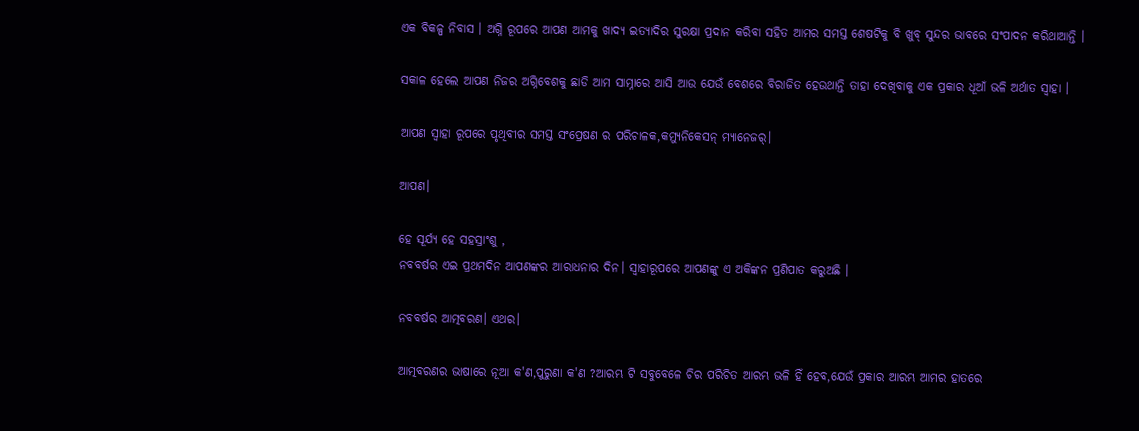ଏକ ବିକଳ୍ପ ନିବାସ । ଅଗ୍ନି ରୂପରେ ଆପଣ ଆମକୁ ଖାଦ୍ୟ ଇତ୍ୟାଦିର ସୁରକ୍ଷା ପ୍ରଦାନ କରିବା ସହିତ ଆମର ସମସ୍ତ ଶେଷଟିକୁ ବି ଖୁବ୍ ସୁନ୍ଦର ଭାବରେ ସଂପାଦନ କରିଥାଆନ୍ତି ।

ସକାଳ ହେଲେ ଆପଣ ନିଜର ଅଗ୍ନିବେଶକୁ ଛାଡି ଆମ ସାମ୍ନାରେ ଆସି ଆଉ ଯେଉଁ ବେଶରେ ବିରାଜିତ ହେଉଥାନ୍ତି ତାହା ଦେଖିବାକୁ ଏକ ପ୍ରକାର ଧୂଆଁ ଭଳି ଅର୍ଥାତ ସ୍ୱାହା ।

ଆପଣ ସ୍ୱାହା ରୂପରେ ପୃଥିବୀର ସମସ୍ତ ସଂପ୍ରେଷଣ ର ପରିଚାଳକ,କମ୍ୟୁନିକେସନ୍ ମ୍ୟାନେଜର୍।

ଆପଣ।

ହେ ସୂର୍ଯ୍ୟ ହେ ସହସ୍ରାଂଶୁ ,
ନବବର୍ଷର ଏଇ ପ୍ରଥମଦିନ ଆପଣଙ୍କର ଆରାଧନାର ଦିନ। ସ୍ୱାହାରୂପରେ ଆପଣଙ୍କୁ ଏ ଅକିଙ୍କନ ପ୍ରଣିପାତ କରୁଅଛି ।

ନବବର୍ଷର ଆତ୍ମବରଣ। ଏଥର।

ଆତ୍ମବରଣର ଭାଷାରେ ନୂଆ କ'ଣ,ପୁରୁଣା କ'ଣ ?ଆରମ୍ଭ ଟି ସବୁବେଳେ ଚିର ପରିଚିତ ଆରମ୍ଭ ଭଳି ହିଁ ହେବ,ଯେଉଁ ପ୍ରକାର ଆରମ୍ଭ ଆମର ହାତରେ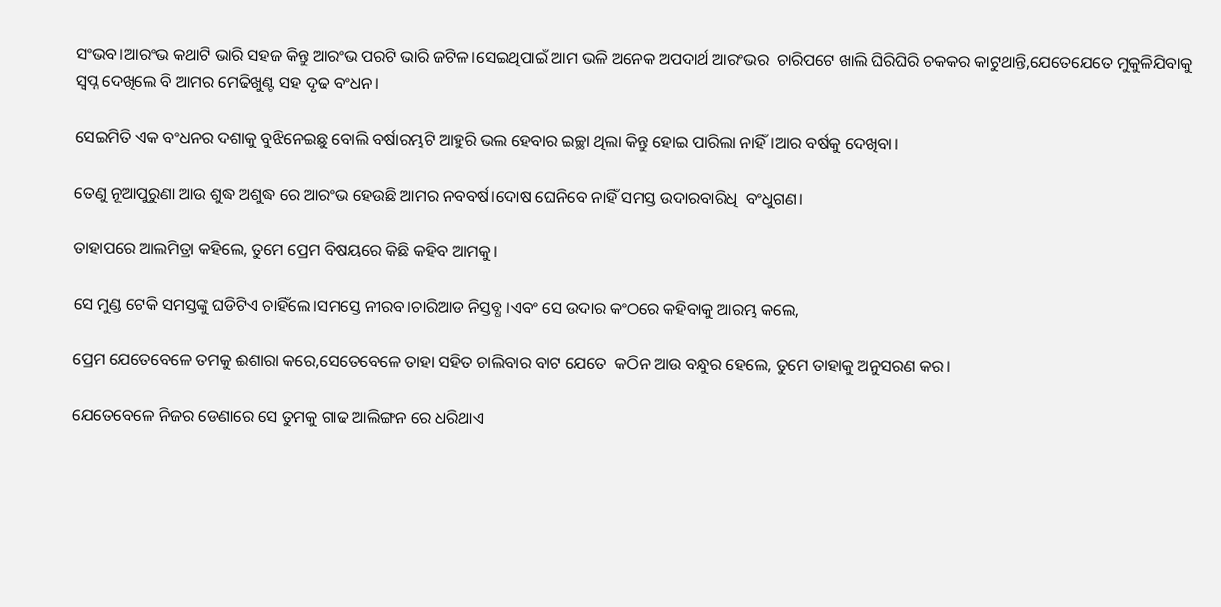ସଂଭବ।ଆରଂଭ କଥାଟି ଭାରି ସହଜ କିନ୍ତୁ ଆରଂଭ ପରଟି ଭାରି ଜଟିଳ।ସେଇଥିପାଇଁ ଆମ ଭଳି ଅନେକ ଅପଦାର୍ଥ ଆରଂଭର  ଚାରିପଟେ ଖାଲି ଘିରିଘିରି ଚକକର କାଟୁଥାନ୍ତି,ଯେତେଯେତେ ମୁକୁଳିଯିବାକୁ ସ୍ୱପ୍ନ ଦେଖିଲେ ବି ଆମର ମେଢିଖୁଣ୍ଟ ସହ ଦୃଢ ବଂଧନ।

ସେଇମିତି ଏକ ବଂଧନର ଦଶାକୁ ବୁଝିନେଇଛୁ ବୋଲି ବର୍ଷାରମ୍ଭଟି ଆହୁରି ଭଲ ହେବାର ଇଚ୍ଛା ଥିଲା କିନ୍ତୁ ହୋଇ ପାରିଲା ନାହିଁ।ଆର ବର୍ଷକୁ ଦେଖିବା।

ତେଣୁ ନୂଆପୁରୁଣା ଆଉ ଶୁଦ୍ଧ ଅଶୁଦ୍ଧ ରେ ଆରଂଭ ହେଉଛି ଆମର ନବବର୍ଷ।ଦୋଷ ଘେନିବେ ନାହିଁ ସମସ୍ତ ଉଦାରବାରିଧି  ବଂଧୁଗଣ।

ତାହାପରେ ଆଲମିତ୍ରା କହିଲେ, ତୁମେ ପ୍ରେମ ବିଷୟରେ କିଛି କହିବ ଆମକୁ।

ସେ ମୁଣ୍ଡ ଟେକି ସମସ୍ତଙ୍କୁ ଘଡିଟିଏ ଚାହିଁଲେ।ସମସ୍ତେ ନୀରବ।ଚାରିଆଡ ନିସ୍ତବ୍ଧ ।ଏବଂ ସେ ଉଦାର କଂଠରେ କହିବାକୁ ଆରମ୍ଭ କଲେ,

ପ୍ରେମ ଯେତେବେଳେ ତମକୁ ଈଶାରା କରେ,ସେତେବେଳେ ତାହା ସହିତ ଚାଲିବାର ବାଟ ଯେତେ  କଠିନ ଆଉ ବନ୍ଧୁର ହେଲେ, ତୁମେ ତାହାକୁ ଅନୁସରଣ କର।

ଯେତେବେଳେ ନିଜର ଡେଣାରେ ସେ ତୁମକୁ ଗାଢ ଆଲିଙ୍ଗନ ରେ ଧରିଥାଏ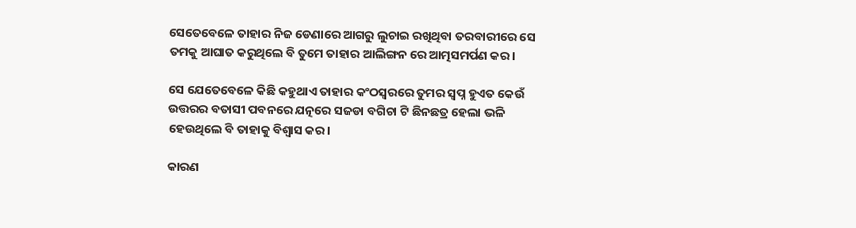ସେତେବେଳେ ତାହାର ନିଜ ଡେଣାରେ ଆଗରୁ ଲୁଚାଇ ରଖିଥିବା ତରବାରୀରେ ସେ ତମକୁ ଆଘାତ କରୁଥିଲେ ବି ତୁମେ ତାହାର ଆଲିଙ୍ଗନ ରେ ଆତ୍ମସମର୍ପଣ କର।

ସେ ଯେତେବେଳେ କିଛି କହୁଥାଏ ତାହାର କଂଠସ୍ୱରରେ ତୁମର ସ୍ୱପ୍ନ ହୁଏତ କେଉଁ ଉତ୍ତରର ବତାସୀ ପବନରେ ଯତ୍ନରେ ସଜଡା ବଗିଚା ଟି ଛିନଛତ୍ର ହେଲା ଭଳି ହେଉଥିଲେ ବି ତାହାକୁ ବିଶ୍ୱାସ କର।

କାରଣ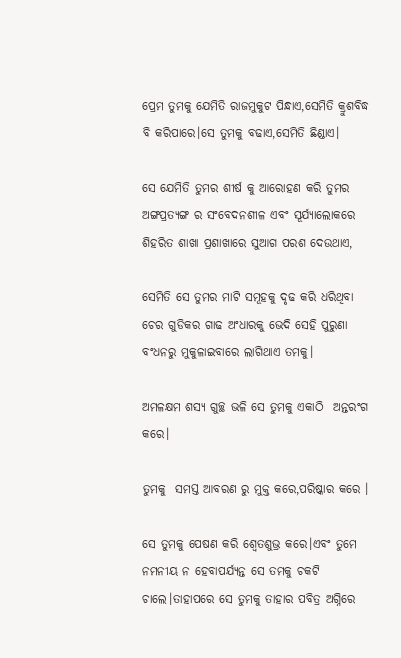ପ୍ରେମ ତୁମକୁ ଯେମିତି ରାଜମୁକୁଟ ପିନ୍ଧାଏ,ସେମିତି କ୍ରୁଶବିଦ୍ଧ ବି କରିପାରେ।ସେ ତୁମକୁ ବଢାଏ,ସେମିତି ଛିଣ୍ଡାଏ।

ସେ ଯେମିତି ତୁମର ଶୀର୍ଷ କୁ ଆରୋହଣ କରି ତୁମର ଅଙ୍ଗପ୍ରତ୍ୟଙ୍ଗ ର ସଂବେଦନଶୀଳ ଏବଂ ସୂର୍ଯ୍ୟାଲୋକରେ ଶିହରିତ ଶାଖା ପ୍ରଶାଖାରେ ସୁଆଗ ପରଶ ଦେଉଥାଏ,

ସେମିତି ସେ ତୁମର ମାଟି ସମୂହକୁ ଦୃଢ କରି ଧରିଥିବା ଚେର ଗୁଡିକର ଗାଢ ଅଂଧାରକୁ ଭେଦି ସେହି ପୁରୁଣା ବଂଧନରୁ ମୁକୁଳାଇବାରେ ଲାଗିଥାଏ ତମକୁ।

ଅମଳକ୍ଷମ ଶସ୍ୟ ଗୁଚ୍ଛ ଭଳି ସେ ତୁମକୁ ଏକାଠି  ଅନ୍ତରଂଗ କରେ।

ତୁମକୁ  ସମସ୍ତ ଆବରଣ ରୁ ମୁକ୍ତ କରେ,ପରିଷ୍କାର କରେ ।

ସେ ତୁମକୁ ପେଷଣ କରି ଶ୍ୱେତଶୁଭ୍ର କରେ।ଏବଂ ତୁମେ ନମନୀୟ ନ ହେବାପର୍ଯ୍ୟନ୍ତ ସେ ତମକୁ ଚକଟି ଚାଲେ।ତାହାପରେ ସେ ତୁମକୁ ତାହାର ପବିତ୍ର ଅଗ୍ନିରେ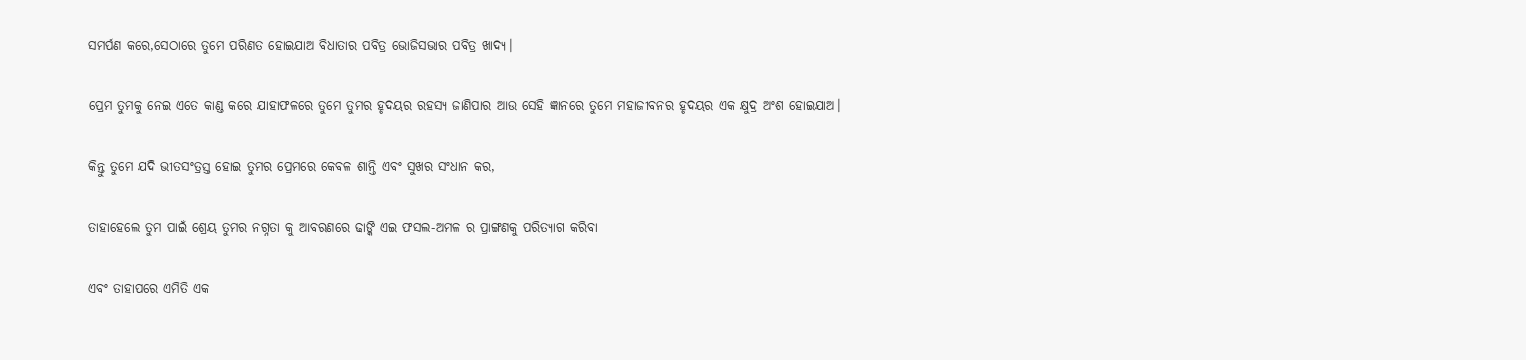ସମର୍ପଣ କରେ,ସେଠାରେ ତୁମେ ପରିଣତ ହୋଇଯାଅ ବିଧାତାର ପବିତ୍ର ଭୋଜିସଭାର ପବିତ୍ର ଖାଦ୍ୟ।

ପ୍ରେମ ତୁମକୁ ନେଇ ଏତେ କାଣ୍ଡ କରେ ଯାହାଫଳରେ ତୁମେ ତୁମର ହୃଦୟର ରହସ୍ଯ ଜାଣିପାର ଆଉ ସେହି ଜ୍ଞାନରେ ତୁମେ ମହାଜୀବନର ହୃଦୟର ଏକ କ୍ଷୁଦ୍ର ଅଂଶ ହୋଇଯାଅ।

କିନ୍ତୁ ତୁମେ ଯଦି ଭୀତସଂତ୍ରସ୍ତ ହୋଇ ତୁମର ପ୍ରେମରେ କେବଳ ଶାନ୍ତି ଏବଂ ସୁଖର ସଂଧାନ କର,

ତାହାହେଲେ ତୁମ ପାଇଁ ଶ୍ରେୟ ତୁମର ନଗ୍ନତା କୁ ଆବରଣରେ ଢାଙ୍କି ଏଇ ଫସଲ-ଅମଳ ର ପ୍ରାଙ୍ଗଣକୁ ପରିତ୍ୟାଗ କରିବା

ଏବଂ ତାହାପରେ ଏମିତି ଏକ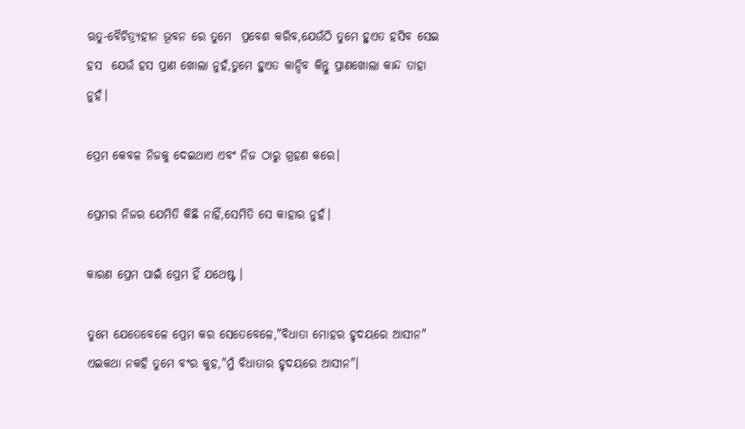ଋତୁ-ବୈଚିତ୍ର୍ୟହୀନ ଭୂବନ ରେ ତୁମେ  ପ୍ରବେଶ କରିବ,ଯେଉଁଠି ତୁମେ ହୁଏତ ହସିବ ସେଇ ହସ  ଯେଉଁ ହସ ପ୍ରାଣ ଖୋଲା ନୁହଁ,ତୁମେ ହୁଏତ କାନ୍ଦିବ କିନ୍ତୁ ପ୍ରାଣଖୋଲା କାନ୍ଦ ତାହା ନୁହଁ।

ପ୍ରେମ କେବଳ ନିଜକୁ ଦେଇଥାଏ ଏବଂ ନିଜ ଠାରୁ ଗ୍ରହଣ କରେ।

ପ୍ରେମର ନିଜର ଯେମିତି କିଛି ନାହିଁ,ସେମିତି ସେ କାହାର ନୁହଁ।

କାରଣ ପ୍ରେମ ପାଇଁ ପ୍ରେମ ହିଁ ଯଥେଷ୍ଟ ।

ତୁମେ ଯେତେବେଳେ ପ୍ରେମ କର ସେତେବେଳେ,"ବିଧାତା ମୋହର ହୃଦୟରେ ଆସୀନ" ଏଇକଥା ନକହି ତୁମେ ବଂର କୁହ,"ମୁଁ ବିଧାତାର ହୃଦୟରେ ଆସୀନ"।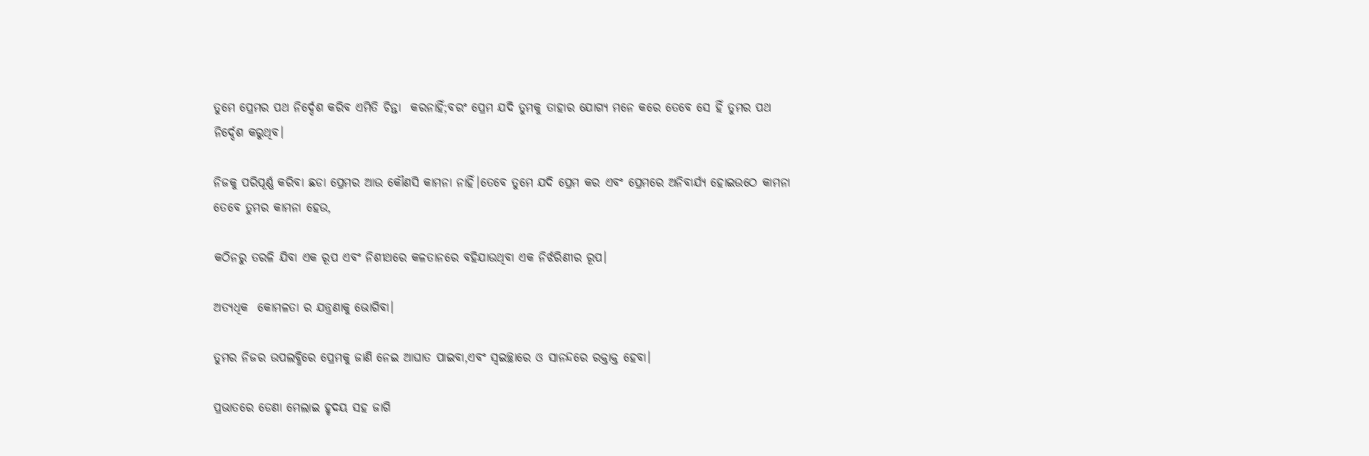ତୁମେ ପ୍ରେମର ପଥ ନିର୍ଦ୍ଦେଶ କରିବ ଏମିତି ଚିନ୍ତା  କରନାହିଁ;ବରଂ ପ୍ରେମ ଯଦି ତୁମକୁ ତାହାର ଯୋଗ୍ୟ ମନେ କରେ ତେବେ ସେ ହିଁ ତୁମର ପଥ ନିର୍ଦ୍ଦେଶ କରୁଥିବ।

ନିଜକୁ ପରିପୂର୍ଣ୍ଣ କରିବା ଛଡା ପ୍ରେମର ଆଉ କୌଣସି କାମନା ନାହିଁ।ତେବେ ତୁମେ ଯଦି ପ୍ରେମ କର ଏବଂ ପ୍ରେମରେ ଅନିବାର୍ଯ୍ୟ ହୋଇଉଠେ କାମନା ତେବେ ତୁମର କାମନା ହେଉ,

କଠିନରୁ ତରଳି ଯିବା ଏକ ରୂପ ଏବଂ ନିଶୀଥରେ କଳତାନରେ ବହିଯାଉଥିବା ଏକ ନିର୍ଝରିଣୀର ରୂପ।

ଅତ୍ଯଧିକ  କୋମଳତା ର ଯନ୍ତ୍ରଣାକୁ ଭୋଗିବା।

ତୁମର ନିଜର ଉପଲବ୍ଧିରେ ପ୍ରେମକୁ ଜାଣି ନେଇ ଆଘାତ ପାଇବା,ଏବଂ ସ୍ବଇଚ୍ଛାରେ ଓ ସାନନ୍ଦରେ ରକ୍ତାକ୍ତ ହେବା।

ପ୍ରଭାତରେ ଡେଣା ମେଲାଇ ହୃଦୟ ସହ ଜାଗି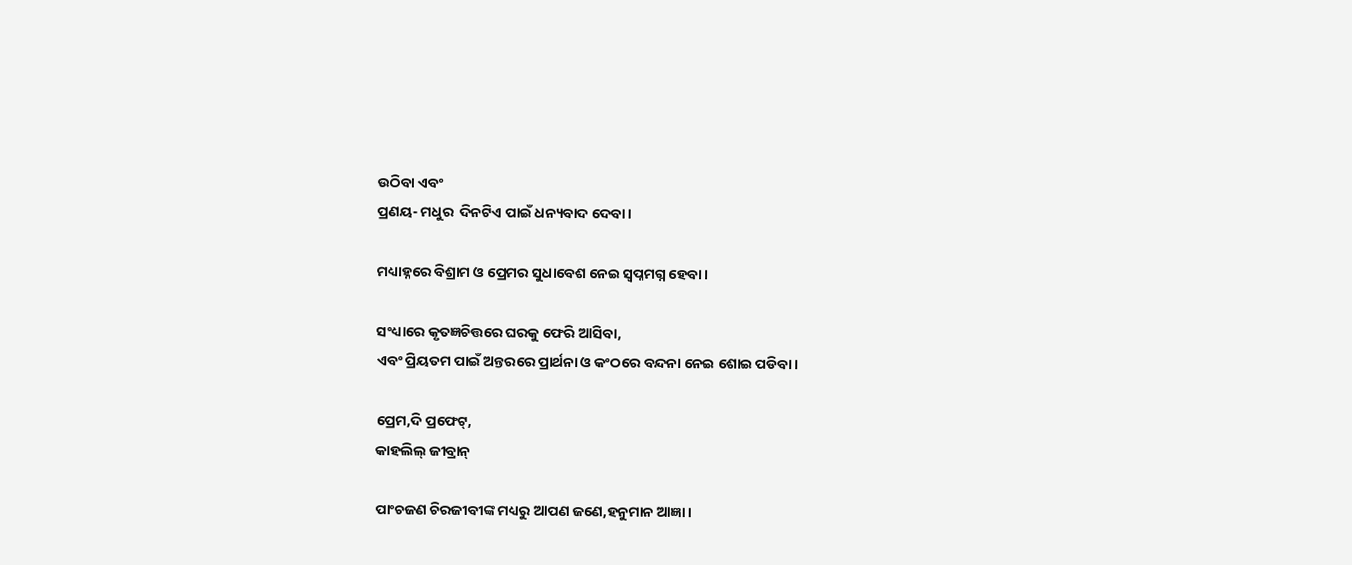ଉଠିବା ଏବଂ
ପ୍ରଣୟ- ମଧୁର  ଦିନଟିଏ ପାଇଁ ଧନ୍ୟବାଦ ଦେବା।

ମଧ୍ୟାହ୍ନରେ ବିଶ୍ରାମ ଓ ପ୍ରେମର ସୁଧାବେଶ ନେଇ ସ୍ୱପ୍ନମଗ୍ନ ହେବା।

ସଂଧ୍ୟାରେ କୃତଜ୍ଞଚିତ୍ତରେ ଘରକୁ ଫେରି ଆସିବା,
ଏବଂ ପ୍ରିୟତମ ପାଇଁ ଅନ୍ତରରେ ପ୍ରାର୍ଥନା ଓ କଂଠରେ ବନ୍ଦନା ନେଇ ଶୋଇ ପଡିବା।

ପ୍ରେମ,ଦି ପ୍ରଫେଟ୍,
କାହଲିଲ୍ ଜୀବ୍ରାନ୍

ପାଂଚଜଣ ଚିରଜୀବୀଙ୍କ ମଧ୍ୟରୁ ଆପଣ ଜଣେ,ହନୁମାନ ଆଜ୍ଞା।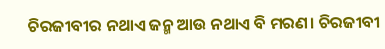ଚିରଜୀବୀର ନଥାଏ ଜନ୍ମ ଆଉ ନଥାଏ ବି ମରଣ। ଚିରଜୀବୀ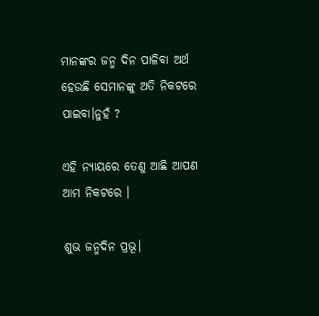ମାନଙ୍କର ଜନ୍ମ ଦିନ ପାଳିବା ଅର୍ଥ ହେଉଛି ସେମାନଙ୍କୁ ଅତି ନିକଟରେ ପାଇବା।ନୁହଁ ?

ଏହି ନ୍ୟାୟରେ ତେଣୁ ଆଛି ଆପଣ ଆମ ନିକଟରେ ।

ଶୁଭ ଜନ୍ମଦିନ ପ୍ରଭୂ।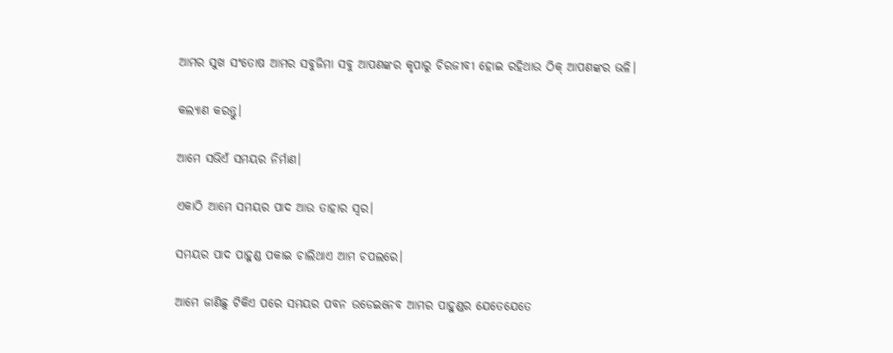ଆମର ସୁଖ ସଂତୋଷ ଆମର ସବୁଜିମା ସବୁ ଆପଣଙ୍କର କୃପାରୁ ଚିରଜୀବୀ ହୋଇ ରହିଥାଉ ଠିକ୍ ଆପଣଙ୍କର ଭଳି।

କଲ୍ୟାଣ କରନ୍ତୁ।

ଆମେ ସଭିଏଁ ସମୟର ନିର୍ମାଣ।

ଏକାଠି ଆମେ ସମୟର ପାଦ ଆଉ ତାହାର ସ୍ୱର।

ସମୟର ପାଦ ପାହୁଣ୍ଡ ପକାଇ ଚାଲିଥାଏ ଆମ ଚପଲରେ।

ଆମେ ଜାଣିଛୁ ଟିକିଏ ପରେ ସମୟର ପବନ ଉଡେଇନେବ ଆମର ପାହୁଣ୍ଡର ଯେତେଯେତେ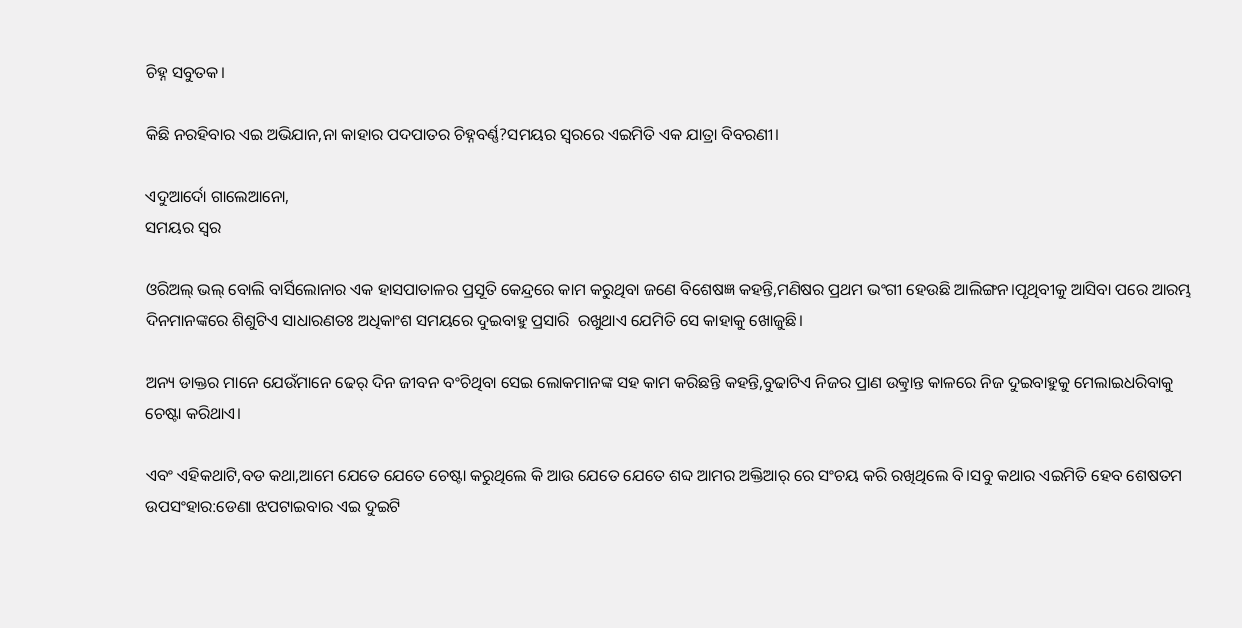ଚିହ୍ନ ସବୁତକ।

କିଛି ନରହିବାର ଏଇ ଅଭିଯାନ,ନା କାହାର ପଦପାତର ଚିହ୍ନବର୍ଣ୍ଣ?ସମୟର ସ୍ୱରରେ ଏଇମିତି ଏକ ଯାତ୍ରା ବିବରଣୀ।

ଏଦୁଆର୍ଦୋ ଗାଲେଆନୋ,
ସମୟର ସ୍ୱର

ଓରିଅଲ୍ ଭଲ୍ ବୋଲି ବାର୍ସିଲୋନାର ଏକ ହାସପାତାଳର ପ୍ରସୂତି କେନ୍ଦ୍ରରେ କାମ କରୁଥିବା ଜଣେ ବିଶେଷଜ୍ଞ କହନ୍ତି,ମଣିଷର ପ୍ରଥମ ଭଂଗୀ ହେଉଛି ଆଲିଙ୍ଗନ।ପୃଥିବୀକୁ ଆସିବା ପରେ ଆରମ୍ଭ ଦିନମାନଙ୍କରେ ଶିଶୁଟିଏ ସାଧାରଣତଃ ଅଧିକାଂଶ ସମୟରେ ଦୁଇବାହୁ ପ୍ରସାରି  ରଖୁଥାଏ ଯେମିତି ସେ କାହାକୁ ଖୋଜୁଛି।

ଅନ୍ୟ ଡାକ୍ତର ମାନେ ଯେଉଁମାନେ ଢେର୍ ଦିନ ଜୀବନ ବଂଚିଥିବା ସେଇ ଲୋକମାନଙ୍କ ସହ କାମ କରିଛନ୍ତି କହନ୍ତି,ବୁଢାଟିଏ ନିଜର ପ୍ରାଣ ଉତ୍କ୍ରାନ୍ତ କାଳରେ ନିଜ ଦୁଇବାହୁକୁ ମେଲାଇଧରିବାକୁ ଚେଷ୍ଟା କରିଥାଏ।

ଏବଂ ଏହିକଥାଟି,ବଡ କଥା,ଆମେ ଯେତେ ଯେତେ ଚେଷ୍ଟା କରୁଥିଲେ କି ଆଉ ଯେତେ ଯେତେ ଶବ୍ଦ ଆମର ଅକ୍ତିଆର୍ ରେ ସଂଚୟ କରି ରଖିଥିଲେ ବି।ସବୁ କଥାର ଏଇମିତି ହେବ ଶେଷତମ ଉପସଂହାର:ଡେଣା ଝପଟାଇବାର ଏଇ ଦୁଇଟି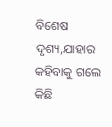ବିଶେଷ ଦୃଶ୍ୟ,ଯାହାର କହିବାକୁ ଗଲେ କିଛି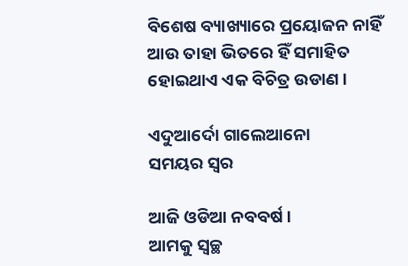ବିଶେଷ ବ୍ୟାଖ୍ୟାରେ ପ୍ରୟୋଜନ ନାହିଁ ଆଉ ତାହା ଭିତରେ ହିଁ ସମାହିତ ହୋଇଥାଏ ଏକ ବିଚିତ୍ର ଉଡାଣ।

ଏଦୁଆର୍ଦୋ ଗାଲେଆନୋ
ସମୟର ସ୍ୱର

ଆଜି ଓଡିଆ ନବବର୍ଷ।
ଆମକୁ ସ୍ୱଚ୍ଛ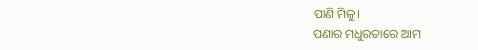ପାଣି ମିଳୁ।
ପଣାର ମଧୁରତାରେ ଆମ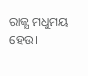ରାଜ୍ଯ ମଧୁମୟ ହେଉ।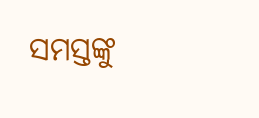ସମସ୍ତଙ୍କୁ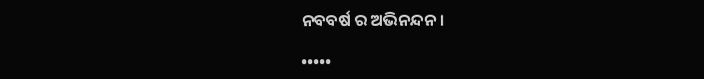ନବବର୍ଷ ର ଅଭିନନ୍ଦନ।

•••••